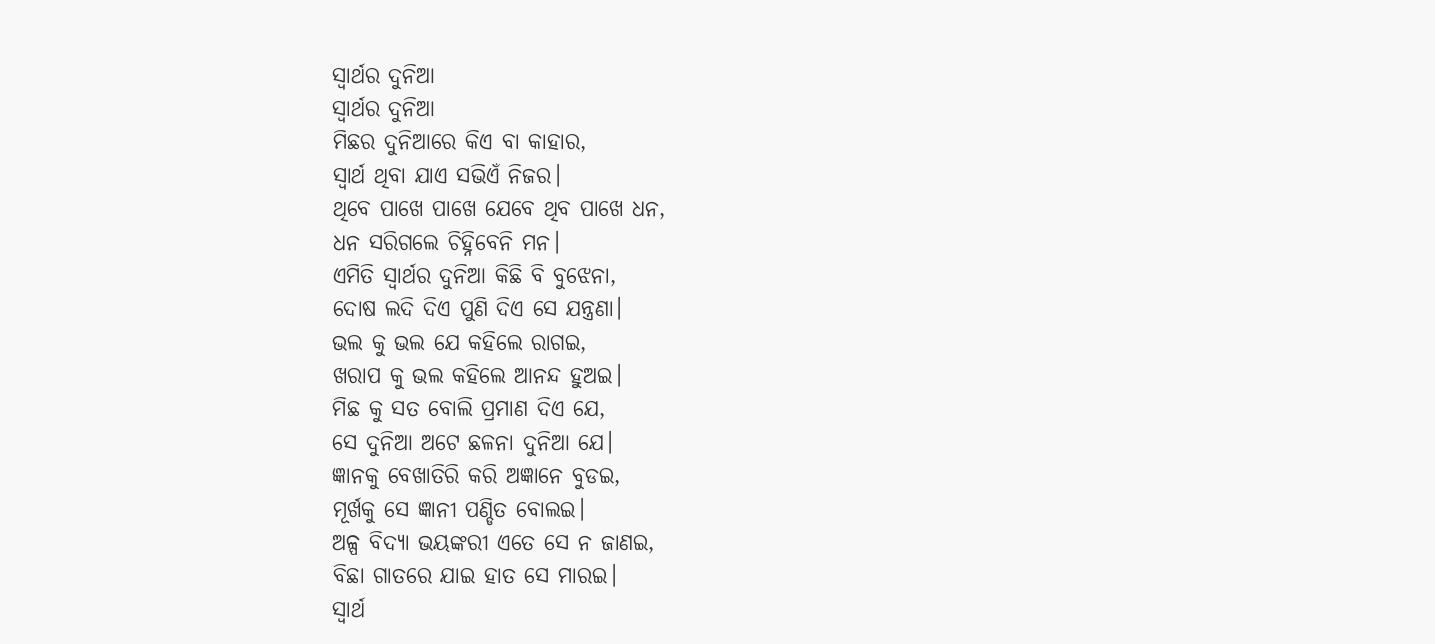ସ୍ୱାର୍ଥର ଦୁନିଆ
ସ୍ୱାର୍ଥର ଦୁନିଆ
ମିଛର ଦୁନିଆରେ କିଏ ବା କାହାର,
ସ୍ବାର୍ଥ ଥିବା ଯାଏ ସଭିଏଁ ନିଜର।
ଥିବେ ପାଖେ ପାଖେ ଯେବେ ଥିବ ପାଖେ ଧନ,
ଧନ ସରିଗଲେ ଚିହ୍ନିବେନି ମନ।
ଏମିତି ସ୍ୱାର୍ଥର ଦୁନିଆ କିଛି ବି ବୁଝେନା,
ଦୋଷ ଲଦି ଦିଏ ପୁଣି ଦିଏ ସେ ଯନ୍ତ୍ରଣା।
ଭଲ କୁ ଭଲ ଯେ କହିଲେ ରାଗଇ,
ଖରାପ କୁ ଭଲ କହିଲେ ଆନନ୍ଦ ହୁଅଇ।
ମିଛ କୁ ସତ ବୋଲି ପ୍ରମାଣ ଦିଏ ଯେ,
ସେ ଦୁନିଆ ଅଟେ ଛଳନା ଦୁନିଆ ଯେ।
ଜ୍ଞାନକୁ ବେଖାତିରି କରି ଅଜ୍ଞାନେ ବୁଡଇ,
ମୂର୍ଖକୁ ସେ ଜ୍ଞାନୀ ପଣ୍ଡିତ ବୋଲଇ।
ଅଳ୍ପ ବିଦ୍ୟା ଭୟଙ୍କରୀ ଏତେ ସେ ନ ଜାଣଇ,
ବିଛା ଗାତରେ ଯାଇ ହାତ ସେ ମାରଇ।
ସ୍ବାର୍ଥ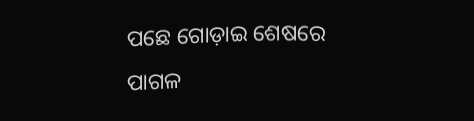ପଛେ ଗୋଡ଼ାଇ ଶେଷରେ ପାଗଳ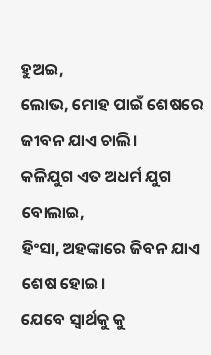ହୁଅଇ,
ଲୋଭ, ମୋହ ପାଇଁ ଶେଷରେ ଜୀବନ ଯାଏ ଚାଲି।
କଳିଯୁଗ ଏତ ଅଧର୍ମ ଯୁଗ ବୋଲାଇ,
ହିଂସା, ଅହଙ୍କାରେ ଜିବନ ଯାଏ ଶେଷ ହୋଇ।
ଯେବେ ସ୍ଵାର୍ଥକୁ କୁ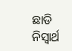ଛାଡି ନିସ୍ବାର୍ଥ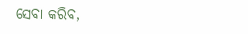ସେବା କରିବ,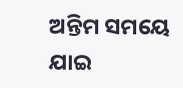ଅନ୍ତିମ ସମୟେ ଯାଇ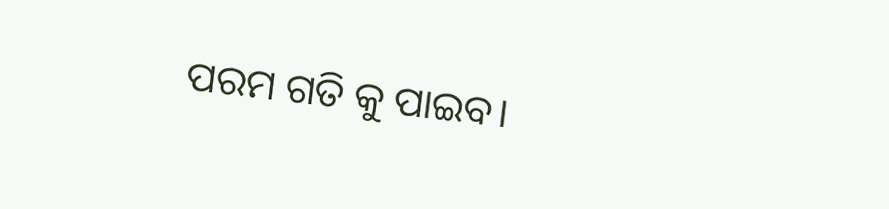ପରମ ଗତି କୁ ପାଇବ।